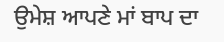ਉਮੇਸ਼ ਆਪਣੇ ਮਾਂ ਬਾਪ ਦਾ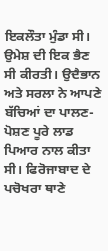ਇਕਲੌਤਾ ਮੁੰਡਾ ਸੀ। ਉਮੇਸ਼ ਦੀ ਇਕ ਭੈਣ ਸੀ ਕੀਰਤੀ। ਉਦੈਭਾਨ ਅਤੇ ਸਰਲਾ ਨੇ ਆਪਣੇ ਬੱਚਿਆਂ ਦਾ ਪਾਲਣ-ਪੋਸ਼ਣ ਪੂਰੇ ਲਾਡ ਪਿਆਰ ਨਾਲ ਕੀਤਾ ਸੀ। ਫਿਰੋਜਾਬਾਦ ਦੇ ਪਚੋਖਰਾ ਥਾਣੇ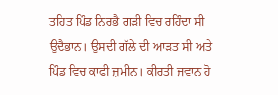ਤਹਿਤ ਪਿੰਡ ਨਿਰਭੈ ਗੜੀ ਵਿਚ ਰਹਿੰਦਾ ਸੀ ਉਦੈਭਾਨ। ਉਸਦੀ ਗੱਲੇ ਦੀ ਆੜਤ ਸੀ ਅਤੇ ਪਿੰਡ ਵਿਚ ਕਾਫੀ ਜ਼ਮੀਨ। ਕੀਰਤੀ ਜਵਾਨ ਹੋ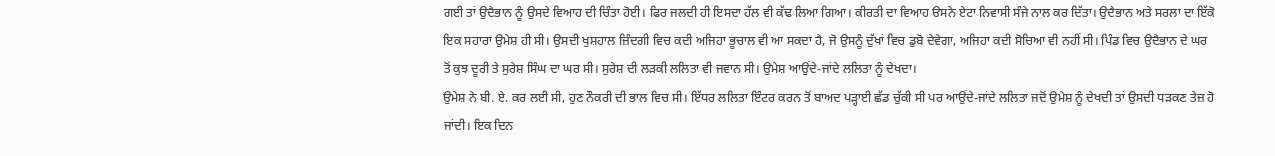ਗਈ ਤਾਂ ਉਦੈਭਾਨ ਨੂੰ ਉਸਦੇ ਵਿਆਹ ਦੀ ਚਿੰਤਾ ਹੋਈ। ਫਿਰ ਜਲਦੀ ਹੀ ਇਸਦਾ ਹੱਲ ਵੀ ਕੱਢ ਲਿਆ ਗਿਆ। ਕੀਰਤੀ ਦਾ ਵਿਆਹ ੳਸਨੇ ਏਟਾ ਨਿਵਾਸੀ ਸੰਜੇ ਨਾਲ ਕਰ ਦਿੱਤਾ। ਉਦੈਭਾਨ ਅਤੇ ਸਰਲਾ ਦਾ ਇੱਕੋ ਇਕ ਸਹਾਰਾ ਉਮੇਸ਼ ਹੀ ਸੀ। ਉਸਦੀ ਖੁਸ਼ਹਾਲ ਜ਼ਿੰਦਗੀ ਵਿਚ ਕਦੀ ਅਜਿਹਾ ਭੂਚਾਲ ਵੀ ਆ ਸਕਦਾ ਹੈ, ਜੋ ਉਸਨੂੰ ਦੁੱਖਾਂ ਵਿਚ ਡੁਬੋ ਦੇਵੇਗਾ, ਅਜਿਹਾ ਕਦੀ ਸੋਚਿਆ ਵੀ ਨਹੀਂ ਸੀ। ਪਿੰਡ ਵਿਚ ਉਦੈਭਾਨ ਦੇ ਘਰ ਤੋਂ ਕੁਝ ਦੂਰੀ ਤੇ ਸੁਰੇਸ਼ ਸਿੰਘ ਦਾ ਘਰ ਸੀ। ਸੁਰੇਸ਼ ਦੀ ਲੜਕੀ ਲਲਿਤਾ ਵੀ ਜਵਾਨ ਸੀ। ਉਮੇਸ਼ ਆਉਂਦੇ-ਜਾਂਦੇ ਲਲਿਤਾ ਨੂੰ ਦੇਖਦਾ।
ਉਮੇਸ਼ ਨੇ ਬੀ. ਏ. ਕਰ ਲਈ ਸੀ, ਹੁਣ ਨੌਕਰੀ ਦੀ ਭਾਲ ਵਿਚ ਸੀ। ਇੱਧਰ ਲਲਿਤਾ ਇੰਟਰ ਕਰਨ ਤੋਂ ਬਾਅਦ ਪੜ੍ਹਾਈ ਛੱਡ ਚੁੱਕੀ ਸੀ ਪਰ ਆਉਂਦੇ-ਜਾਂਦੇ ਲਲਿਤਾ ਜਦੋਂ ਉਮੇਸ਼ ਨੂੰ ਦੇਖਦੀ ਤਾਂ ਉਸਦੀ ਧੜਕਣ ਤੇਜ਼ ਹੋ ਜਾਂਦੀ। ਇਕ ਦਿਨ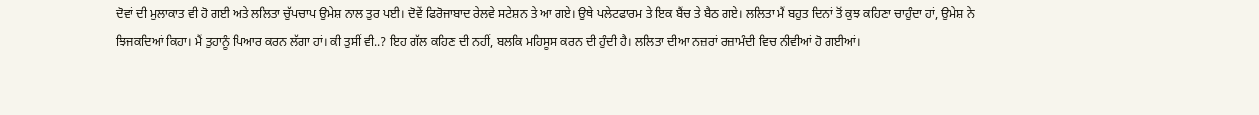ਦੋਵਾਂ ਦੀ ਮੁਲਾਕਾਤ ਵੀ ਹੋ ਗਈ ਅਤੇ ਲਲਿਤਾ ਚੁੱਪਚਾਪ ਉਮੇਸ਼ ਨਾਲ ਤੁਰ ਪਈ। ਦੋਵੇਂ ਫਿਰੋਜਾਬਾਦ ਰੇਲਵੇ ਸਟੇਸ਼ਨ ਤੇ ਆ ਗਏ। ਉਥੇ ਪਲੇਟਫਾਰਮ ਤੇ ਇਕ ਬੈਂਚ ਤੇ ਬੈਠ ਗਏ। ਲਲਿਤਾ ਮੈਂ ਬਹੁਤ ਦਿਨਾਂ ਤੋਂ ਕੁਝ ਕਹਿਣਾ ਚਾਹੁੰਦਾ ਹਾਂ, ਉਮੇਸ਼ ਨੇ
ਝਿਜਕਦਿਆਂ ਕਿਹਾ। ਮੈਂ ਤੁਹਾਨੂੰ ਪਿਆਰ ਕਰਨ ਲੱਗਾ ਹਾਂ। ਕੀ ਤੁਸੀਂ ਵੀ..? ਇਹ ਗੱਲ ਕਹਿਣ ਦੀ ਨਹੀਂ, ਬਲਕਿ ਮਹਿਸੂਸ ਕਰਨ ਦੀ ਹੁੰਦੀ ਹੈ। ਲਲਿਤਾ ਦੀਆ ਨਜ਼ਰਾਂ ਰਜ਼ਾਮੰਦੀ ਵਿਚ ਨੀਵੀਆਂ ਹੋ ਗਈਆਂ।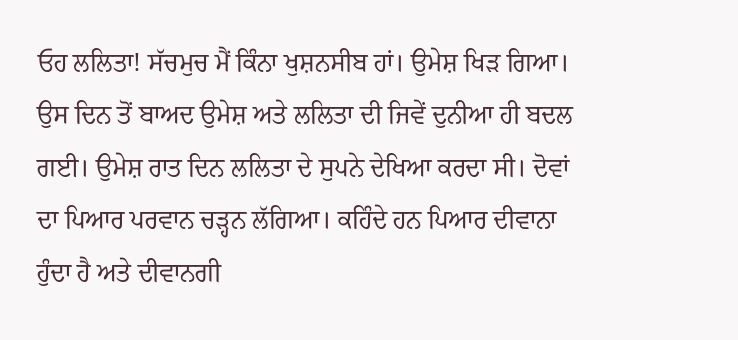ਓਹ ਲਲਿਤਾ! ਸੱਚਮੁਚ ਮੈਂ ਕਿੰਨਾ ਖੁਸ਼ਨਸੀਬ ਹਾਂ। ਉਮੇਸ਼ ਖਿੜ ਗਿਆ।
ਉਸ ਦਿਨ ਤੋਂ ਬਾਅਦ ਉਮੇਸ਼ ਅਤੇ ਲਲਿਤਾ ਦੀ ਜਿਵੇਂ ਦੁਨੀਆ ਹੀ ਬਦਲ ਗਈ। ਉਮੇਸ਼ ਰਾਤ ਦਿਨ ਲਲਿਤਾ ਦੇ ਸੁਪਨੇ ਦੇਖਿਆ ਕਰਦਾ ਸੀ। ਦੋਵਾਂ ਦਾ ਪਿਆਰ ਪਰਵਾਨ ਚੜ੍ਹਨ ਲੱਗਿਆ। ਕਹਿੰਦੇ ਹਨ ਪਿਆਰ ਦੀਵਾਨਾ ਹੁੰਦਾ ਹੈ ਅਤੇ ਦੀਵਾਨਗੀ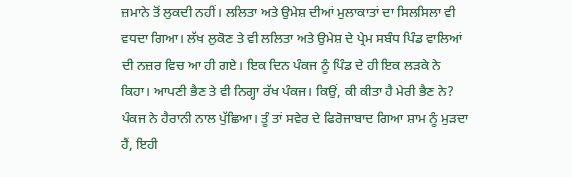ਜ਼ਮਾਨੇ ਤੋਂ ਲੁਕਦੀ ਨਹੀਂ। ਲਲਿਤਾ ਅਤੇ ਉਮੇਸ਼ ਦੀਆਂ ਮੁਲਾਕਾਤਾਂ ਦਾ ਸਿਲਸਿਲਾ ਵੀ ਵਧਦਾ ਗਿਆ। ਲੱਖ ਲੁਕੋਣ ਤੇ ਵੀ ਲਲਿਤਾ ਅਤੇ ਉਮੇਸ਼ ਦੇ ਪ੍ਰੇਮ ਸਬੰਧ ਪਿੰਡ ਵਾਲਿਆਂ ਦੀ ਨਜ਼ਰ ਵਿਚ ਆ ਹੀ ਗਏ। ਇਕ ਦਿਨ ਪੰਕਜ ਨੂੰ ਪਿੰਡ ਦੇ ਹੀ ਇਕ ਲੜਕੇ ਨੇ ਕਿਹਾ। ਆਪਣੀ ਭੈਣ ਤੇ ਵੀ ਨਿਗ੍ਹਾ ਰੱਖ ਪੰਕਜ। ਕਿਉਂ, ਕੀ ਕੀਤਾ ਹੈ ਮੇਰੀ ਭੈਣ ਨੇ? ਪੰਕਜ ਨੇ ਹੈਰਾਨੀ ਨਾਲ ਪੁੱਛਿਆ। ਤੂੰ ਤਾਂ ਸਵੇਰ ਦੇ ਫਿਰੋਜਾਬਾਦ ਗਿਆ ਸ਼ਾਮ ਨੂੰ ਮੁੜਦਾ ਹੈਂ, ਇਹੀ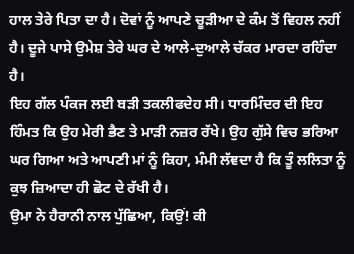ਹਾਲ ਤੇਰੇ ਪਿਤਾ ਦਾ ਹੈ। ਦੋਵਾਂ ਨੂੰ ਆਪਣੇ ਚੂੜੀਆ ਦੇ ਕੰਮ ਤੋਂ ਵਿਹਲ ਨਹੀਂ ਹੈ। ਦੂਜੇ ਪਾਸੇ ਉਮੇਸ਼ ਤੇਰੇ ਘਰ ਦੇ ਆਲੇ-ਦੁਆਲੇ ਚੱਕਰ ਮਾਰਦਾ ਰਹਿੰਦਾ ਹੈ।
ਇਹ ਗੱਲ ਪੰਕਜ ਲਈ ਬੜੀ ਤਕਲੀਫਦੇਹ ਸੀ। ਧਾਰਮਿੰਦਰ ਦੀ ਇਹ ਹਿੰਮਤ ਕਿ ਉਹ ਮੇਰੀ ਭੈਣ ਤੇ ਮਾੜੀ ਨਜ਼ਰ ਰੱਖੇ। ਉਹ ਗੁੱਸੇ ਵਿਚ ਭਰਿਆ ਘਰ ਗਿਆ ਅਤੇ ਆਪਣੀ ਮਾਂ ਨੂੰ ਕਿਹਾ, ਮੰਮੀ ਲੱਞਦਾ ਹੈ ਕਿ ਤੂੰ ਲਲਿਤਾ ਨੂੰ ਕੁਝ ਜ਼ਿਆਦਾ ਹੀ ਛੋਟ ਦੇ ਰੱਖੀ ਹੈ।
ਉਮਾ ਨੇ ਹੈਰਾਨੀ ਨਾਲ ਪੁੱਛਿਆ, ਕਿਉਂ! ਕੀ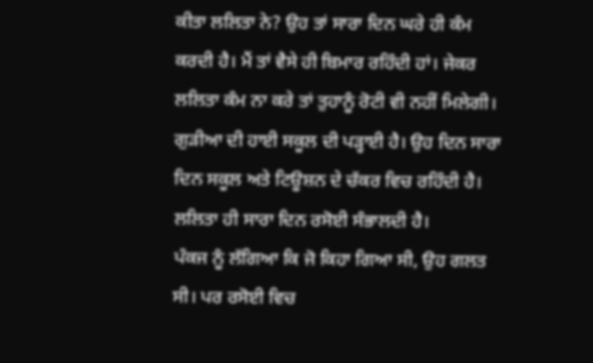ਕੀਤਾ ਲਲਿਤਾ ਨੇ? ਉਹ ਤਾਂ ਸਾਰਾ ਦਿਨ ਘਰੇ ਹੀ ਕੰਮ ਕਰਦੀ ਹੈ। ਮੈਂ ਤਾਂ ਵੈਸੇ ਹੀ ਬਿਮਾਰ ਰਹਿੰਦੀ ਹਾਂ। ਜੇਕਰ ਲਲਿਤਾ ਕੰਮ ਨਾ ਕਰੇ ਤਾਂ ਤੁਹਾਨੂੰ ਰੋਟੀ ਵੀ ਨਹੀਂ ਮਿਲੇਗੀ। ਗੁੜੀਆ ਦੀ ਹਾਈ ਸਕੂਲ ਦੀ ਪੜ੍ਹਾਈ ਹੈ। ਉਹ ਦਿਨ ਸਾਰਾ ਦਿਨ ਸਕੂਲ ਅਤੇ ਟਿਊਸ਼ਨ ਦੇ ਚੱਕਰ ਵਿਚ ਰਹਿੰਦੀ ਹੈ। ਲਲਿਤਾ ਹੀ ਸਾਰਾ ਦਿਨ ਰਸੋਈ ਸੰਭਾਲਦੀ ਹੈ।
ਪੰਕਜ ਨੂੰ ਲੱਗਿਆ ਕਿ ਜੋ ਕਿਹਾ ਗਿਆ ਸੀ, ਉਹ ਗਲਤ ਸੀ। ਪਰ ਰਸੋਈ ਵਿਚ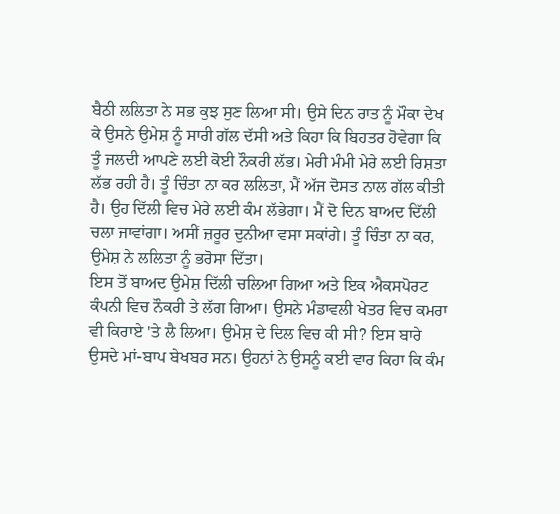ਬੈਠੀ ਲਲਿਤਾ ਨੇ ਸਭ ਕੁਝ ਸੁਣ ਲਿਆ ਸੀ। ਉਸੇ ਦਿਨ ਰਾਤ ਨੂੰ ਮੌਕਾ ਦੇਖ ਕੇ ਉਸਨੇ ਉਮੇਸ਼ ਨੂੰ ਸਾਰੀ ਗੱਲ ਦੱਸੀ ਅਤੇ ਕਿਹਾ ਕਿ ਬਿਹਤਰ ਹੋਵੇਗਾ ਕਿ ਤੂੰ ਜਲਦੀ ਆਪਣੇ ਲਈ ਕੋਈ ਨੌਕਰੀ ਲੱਭ। ਮੇਰੀ ਮੰਮੀ ਮੇਰੇ ਲਈ ਰਿਸ਼ਤਾ ਲੱਭ ਰਹੀ ਹੈ। ਤੂੰ ਚਿੰਤਾ ਨਾ ਕਰ ਲਲਿਤਾ, ਮੈਂ ਅੱਜ ਦੋਸਤ ਨਾਲ ਗੱਲ ਕੀਤੀ ਹੈ। ਉਹ ਦਿੱਲੀ ਵਿਚ ਮੇਰੇ ਲਈ ਕੰਮ ਲੱਭੇਗਾ। ਮੈਂ ਦੋ ਦਿਨ ਬਾਅਦ ਦਿੱਲੀ ਚਲਾ ਜਾਵਾਂਗਾ। ਅਸੀਂ ਜ਼ਰੂਰ ਦੁਨੀਆ ਵਸਾ ਸਕਾਂਗੇ। ਤੂੰ ਚਿੰਤਾ ਨਾ ਕਰ, ਉਮੇਸ਼ ਨੇ ਲਲਿਤਾ ਨੂੰ ਭਰੋਸਾ ਦਿੱਤਾ।
ਇਸ ਤੋਂ ਬਾਅਦ ਉਮੇਸ਼ ਦਿੱਲੀ ਚਲਿਆ ਗਿਆ ਅਤੇ ਇਕ ਐਕਸਪੋਰਟ ਕੰਪਨੀ ਵਿਚ ਨੌਕਰੀ ਤੇ ਲੱਗ ਗਿਆ। ਉਸਨੇ ਮੰਡਾਵਲੀ ਖੇਤਰ ਵਿਚ ਕਮਰਾ ਵੀ ਕਿਰਾਏ 'ਤੇ ਲੈ ਲਿਆ। ਉਮੇਸ਼ ਦੇ ਦਿਲ ਵਿਚ ਕੀ ਸੀ? ਇਸ ਬਾਰੇ ਉਸਦੇ ਮਾਂ-ਬਾਪ ਬੇਖਬਰ ਸਨ। ਉਹਨਾਂ ਨੇ ਉਸਨੂੰ ਕਈ ਵਾਰ ਕਿਹਾ ਕਿ ਕੰਮ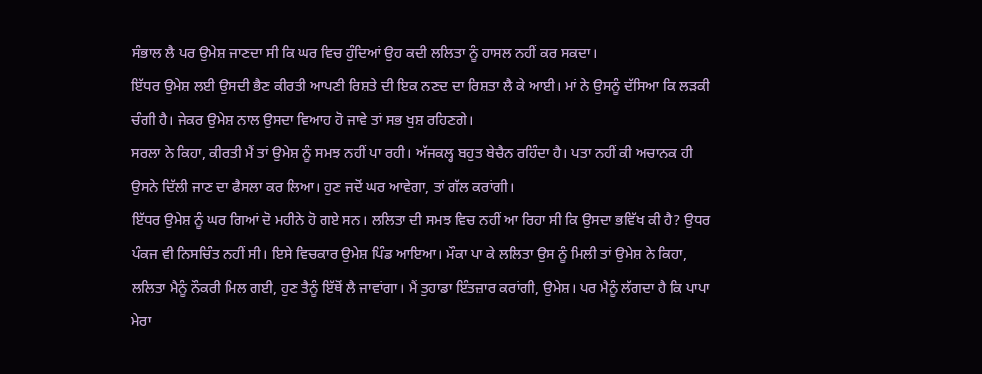ਸੰਭਾਲ ਲੈ ਪਰ ਉਮੇਸ਼ ਜਾਣਦਾ ਸੀ ਕਿ ਘਰ ਵਿਚ ਹੁੰਦਿਆਂ ਉਹ ਕਦੀ ਲਲਿਤਾ ਨੂੰ ਹਾਸਲ ਨਹੀਂ ਕਰ ਸਕਦਾ।
ਇੱਧਰ ਉਮੇਸ਼ ਲਈ ਉਸਦੀ ਭੈਣ ਕੀਰਤੀ ਆਪਣੀ ਰਿਸ਼ਤੇ ਦੀ ਇਕ ਨਣਦ ਦਾ ਰਿਸ਼ਤਾ ਲੈ ਕੇ ਆਈ। ਮਾਂ ਨੇ ਉਸਨੂੰ ਦੱਸਿਆ ਕਿ ਲੜਕੀ ਚੰਗੀ ਹੈ। ਜੇਕਰ ਉਮੇਸ਼ ਨਾਲ ਉਸਦਾ ਵਿਆਹ ਹੋ ਜਾਵੇ ਤਾਂ ਸਭ ਖੁਸ਼ ਰਹਿਣਗੇ।
ਸਰਲਾ ਨੇ ਕਿਹਾ, ਕੀਰਤੀ ਮੈਂ ਤਾਂ ਉਮੇਸ਼ ਨੂੰ ਸਮਝ ਨਹੀਂ ਪਾ ਰਹੀ। ਅੱਜਕਲ੍ਹ ਬਹੁਤ ਬੇਚੈਨ ਰਹਿੰਦਾ ਹੈ। ਪਤਾ ਨਹੀਂ ਕੀ ਅਚਾਨਕ ਹੀ ਉਸਨੇ ਦਿੱਲੀ ਜਾਣ ਦਾ ਫੈਸਲਾ ਕਰ ਲਿਆ। ਹੁਣ ਜਦੋਂ ਘਰ ਆਵੇਗਾ, ਤਾਂ ਗੱਲ ਕਰਾਂਗੀ।
ਇੱਧਰ ਉਮੇਸ਼ ਨੂੰ ਘਰ ਗਿਆਂ ਦੋ ਮਹੀਨੇ ਹੋ ਗਏ ਸਨ। ਲਲਿਤਾ ਦੀ ਸਮਝ ਵਿਚ ਨਹੀਂ ਆ ਰਿਹਾ ਸੀ ਕਿ ਉਸਦਾ ਭਵਿੱਖ ਕੀ ਹੈ? ਉਧਰ ਪੰਕਜ ਵੀ ਨਿਸਚਿੰਤ ਨਹੀਂ ਸੀ। ਇਸੇ ਵਿਚਕਾਰ ਉਮੇਸ਼ ਪਿੰਡ ਆਇਆ। ਮੌਕਾ ਪਾ ਕੇ ਲਲਿਤਾ ਉਸ ਨੂੰ ਮਿਲੀ ਤਾਂ ਉਮੇਸ਼ ਨੇ ਕਿਹਾ, ਲਲਿਤਾ ਮੈਨੂੰ ਨੌਕਰੀ ਮਿਲ ਗਈ, ਹੁਣ ਤੈਨੂੰ ਇੱਥੋਂ ਲੈ ਜਾਵਾਂਗਾ। ਮੈਂ ਤੁਹਾਡਾ ਇੰਤਜ਼ਾਰ ਕਰਾਂਗੀ, ਉਮੇਸ਼। ਪਰ ਮੈਨੂੰ ਲੱਗਦਾ ਹੈ ਕਿ ਪਾਪਾ ਮੇਰਾ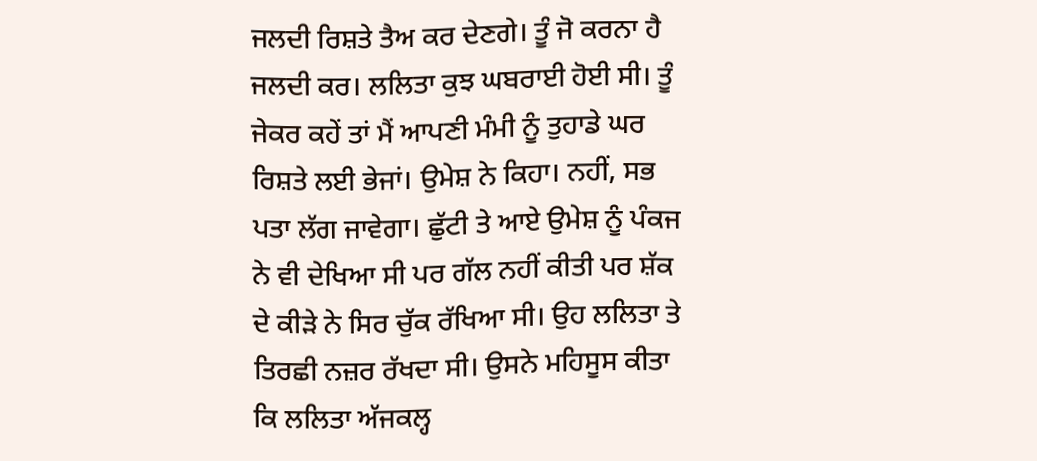ਜਲਦੀ ਰਿਸ਼ਤੇ ਤੈਅ ਕਰ ਦੇਣਗੇ। ਤੂੰ ਜੋ ਕਰਨਾ ਹੈ ਜਲਦੀ ਕਰ। ਲਲਿਤਾ ਕੁਝ ਘਬਰਾਈ ਹੋਈ ਸੀ। ਤੂੰ ਜੇਕਰ ਕਹੇਂ ਤਾਂ ਮੈਂ ਆਪਣੀ ਮੰਮੀ ਨੂੰ ਤੁਹਾਡੇ ਘਰ ਰਿਸ਼ਤੇ ਲਈ ਭੇਜਾਂ। ਉਮੇਸ਼ ਨੇ ਕਿਹਾ। ਨਹੀਂ, ਸਭ ਪਤਾ ਲੱਗ ਜਾਵੇਗਾ। ਛੁੱਟੀ ਤੇ ਆਏ ਉਮੇਸ਼ ਨੂੰ ਪੰਕਜ ਨੇ ਵੀ ਦੇਖਿਆ ਸੀ ਪਰ ਗੱਲ ਨਹੀਂ ਕੀਤੀ ਪਰ ਸ਼ੱਕ ਦੇ ਕੀੜੇ ਨੇ ਸਿਰ ਚੁੱਕ ਰੱਖਿਆ ਸੀ। ਉਹ ਲਲਿਤਾ ਤੇ ਤਿਰਛੀ ਨਜ਼ਰ ਰੱਖਦਾ ਸੀ। ਉਸਨੇ ਮਹਿਸੂਸ ਕੀਤਾ ਕਿ ਲਲਿਤਾ ਅੱਜਕਲ੍ਹ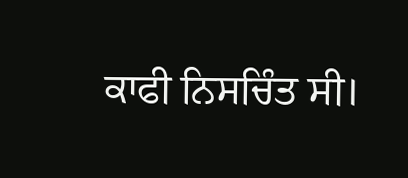ਕਾਫੀ ਨਿਸਚਿੰਤ ਸੀ।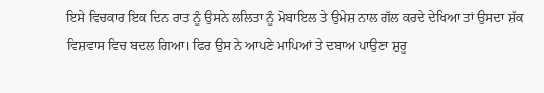ਇਸੇ ਵਿਚਕਾਰ ਇਕ ਦਿਨ ਰਾਤ ਨੂੰ ਉਸਨੇ ਲਲਿਤਾ ਨੂੰ ਮੋਬਾਇਲ ਤੇ ਉਮੇਸ਼ ਨਾਲ ਗੱਲ ਕਰਦੇ ਦੇਖਿਆ ਤਾਂ ਉਸਦਾ ਸ਼ੱਕ ਵਿਸ਼ਵਾਸ ਵਿਚ ਬਦਲ ਗਿਆ। ਫਿਰ ਉਸ ਨੇ ਆਪਣੇ ਮਾਪਿਆਂ ਤੇ ਦਬਾਅ ਪਾਉਣਾ ਸ਼ੁਰੂ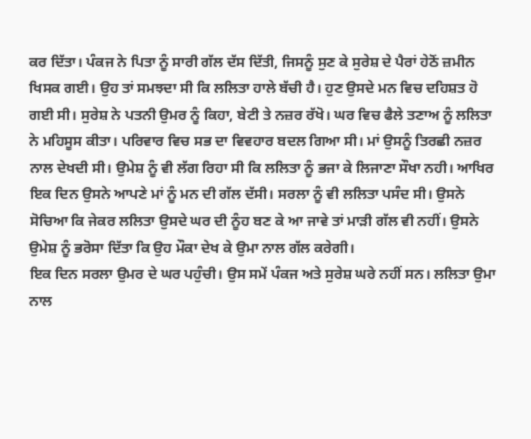ਕਰ ਦਿੱਤਾ। ਪੰਕਜ ਨੇ ਪਿਤਾ ਨੂੰ ਸਾਰੀ ਗੱਲ ਦੱਸ ਦਿੱਤੀ, ਜਿਸਨੂੰ ਸੁਣ ਕੇ ਸੁਰੇਸ਼ ਦੇ ਪੈਰਾਂ ਹੇਠੋਂ ਜ਼ਮੀਨ ਖਿਸਕ ਗਈ। ਉਹ ਤਾਂ ਸਮਝਦਾ ਸੀ ਕਿ ਲਲਿਤਾ ਹਾਲੇ ਬੱਚੀ ਹੈ। ਹੁਣ ਉਸਦੇ ਮਨ ਵਿਚ ਦਹਿਸ਼ਤ ਹੋ ਗਈ ਸੀ। ਸੁਰੇਸ਼ ਨੇ ਪਤਨੀ ਉਮਰ ਨੂੰ ਕਿਹਾ, ਬੇਟੀ ਤੇ ਨਜ਼ਰ ਰੱਖੋ। ਘਰ ਵਿਚ ਫੈਲੇ ਤਣਾਅ ਨੂੰ ਲਲਿਤਾ ਨੇ ਮਹਿਸੂਸ ਕੀਤਾ। ਪਰਿਵਾਰ ਵਿਚ ਸਭ ਦਾ ਵਿਵਹਾਰ ਬਦਲ ਗਿਆ ਸੀ। ਮਾਂ ਉਸਨੂੰ ਤਿਰਛੀ ਨਜ਼ਰ ਨਾਲ ਦੇਖਦੀ ਸੀ। ਉਮੇਸ਼ ਨੂੰ ਵੀ ਲੱਗ ਰਿਹਾ ਸੀ ਕਿ ਲਲਿਤਾ ਨੂੰ ਭਜਾ ਕੇ ਲਿਜਾਣਾ ਸੌਖਾ ਨਹੀ। ਆਖਿਰ ਇਕ ਦਿਨ ਉਸਨੇ ਆਪਣੇ ਮਾਂ ਨੂੰ ਮਨ ਦੀ ਗੱਲ ਦੱਸੀ। ਸਰਲਾ ਨੂੰ ਵੀ ਲਲਿਤਾ ਪਸੰਦ ਸੀ। ਉਸਨੇ ਸੋਚਿਆ ਕਿ ਜੇਕਰ ਲਲਿਤਾ ਉਸਦੇ ਘਰ ਦੀ ਨੂੰਹ ਬਣ ਕੇ ਆ ਜਾਵੇ ਤਾਂ ਮਾੜੀ ਗੱਲ ਵੀ ਨਹੀਂ। ਉਸਨੇ ਉਮੇਸ਼ ਨੂੰ ਭਰੋਸਾ ਦਿੱਤਾ ਕਿ ਉਹ ਮੌਕਾ ਦੇਖ ਕੇ ਉਮਾ ਨਾਲ ਗੱਲ ਕਰੇਗੀ।
ਇਕ ਦਿਨ ਸਰਲਾ ਉਮਰ ਦੇ ਘਰ ਪਹੁੰਚੀ। ਉਸ ਸਮੇਂ ਪੰਕਜ ਅਤੇ ਸੁਰੇਸ਼ ਘਰੇ ਨਹੀਂ ਸਨ। ਲਲਿਤਾ ਉਮਾ ਨਾਲ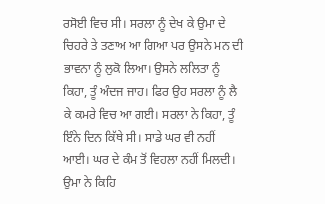ਰਸੋਈ ਵਿਚ ਸੀ। ਸਰਲਾ ਨੂੰ ਦੇਖ ਕੇ ਉਮਾ ਦੇ ਚਿਹਰੇ ਤੇ ਤਣਾਅ ਆ ਗਿਆ ਪਰ ਉਸਨੇ ਮਨ ਦੀ ਭਾਵਨਾ ਨੂੰ ਲੁਕੋ ਲਿਆ। ਉਸਨੇ ਲਲਿਤਾ ਨੂੰ ਕਿਹਾ, ਤੂੰ ਅੰਦਜ ਜਾਹ। ਫਿਰ ਉਹ ਸਰਲਾ ਨੂੰ ਲੈ ਕੇ ਕਮਰੇ ਵਿਚ ਆ ਗਈ। ਸਰਲਾ ਨੇ ਕਿਹਾ, ਤੂੰ ਇੰਨੇ ਦਿਨ ਕਿੱਥੇ ਸੀ। ਸਾਡੇ ਘਰ ਵੀ ਨਹੀਂ ਆਈ। ਘਰ ਦੇ ਕੰਮ ਤੋਂ ਵਿਹਲਾ ਨਹੀਂ ਮਿਲਦੀ। ਉਮਾ ਨੇ ਕਿਹਿ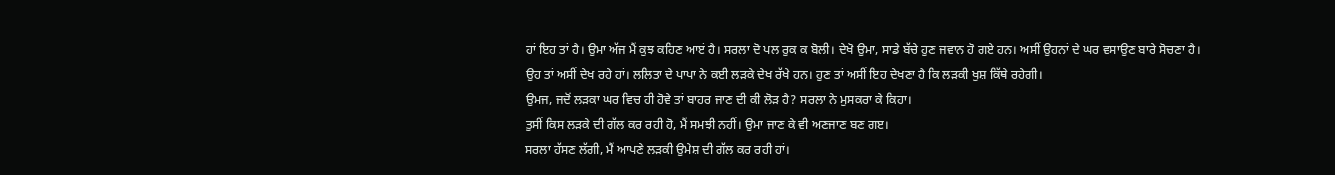ਹਾਂ ਇਹ ਤਾਂ ਹੈ। ਉਮਾ ਅੱਜ ਮੈਂ ਕੁਝ ਕਹਿਣ ਆੲਂ ਹੈ। ਸਰਲਾ ਦੋ ਪਲ ਰੁਕ ਕ ਬੋਲੀ। ਦੇਖੋ ਉਮਾ, ਸਾਡੇ ਬੱਚੇ ਹੁਣ ਜਵਾਨ ਹੋ ਗਏ ਹਨ। ਅਸੀਂ ਉਹਨਾਂ ਦੇ ਘਰ ਵਸਾਉਣ ਬਾਰੇ ਸੋਚਣਾ ਹੈ।
ਉਹ ਤਾਂ ਅਸੀਂ ਦੇਖ ਰਹੇ ਹਾਂ। ਲਲਿਤਾ ਦੇ ਪਾਪਾ ਨੇ ਕਈ ਲੜਕੇ ਦੇਖ ਰੱਖੇ ਹਨ। ਹੁਣ ਤਾਂ ਅਸੀਂ ਇਹ ਦੇਖਣਾ ਹੈ ਕਿ ਲੜਕੀ ਖੁਸ਼ ਕਿੱਥੇ ਰਹੇਗੀ।
ਉਮਜ, ਜਦੋਂ ਲੜਕਾ ਘਰ ਵਿਚ ਹੀ ਹੋਵੇ ਤਾਂ ਬਾਹਰ ਜਾਣ ਦੀ ਕੀ ਲੋੜ ਹੈ? ਸਰਲਾ ਨੇ ਮੁਸਕਰਾ ਕੇ ਕਿਹਾ।
ਤੁਸੀਂ ਕਿਸ ਲੜਕੇ ਦੀ ਗੱਲ ਕਰ ਰਹੀ ਹੋ, ਮੈਂ ਸਮਝੀ ਨਹੀਂ। ਉਮਾ ਜਾਣ ਕੇ ਵੀ ਅਣਜਾਣ ਬਣ ਗੲ।
ਸਰਲਾ ਹੱਸਣ ਲੱਗੀ, ਮੈਂ ਆਪਣੇ ਲੜਕੀ ਉਮੇਸ਼ ਦੀ ਗੱਲ ਕਰ ਰਹੀ ਹਾਂ।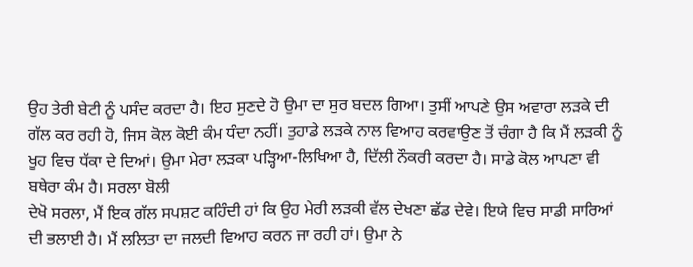ਉਹ ਤੇਰੀ ਬੇਟੀ ਨੂੰ ਪਸੰਦ ਕਰਦਾ ਹੈ। ਇਹ ਸੁਣਦੇ ਹੋ ਉਮਾ ਦਾ ਸੁਰ ਬਦਲ ਗਿਆ। ਤੁਸੀਂ ਆਪਣੇ ਉਸ ਅਵਾਰਾ ਲੜਕੇ ਦੀ ਗੱਲ ਕਰ ਰਹੀ ਹੋ, ਜਿਸ ਕੋਲ ਕੋਈ ਕੰਮ ਧੰਦਾ ਨਹੀਂ। ਤੁਹਾਡੇ ਲੜਕੇ ਨਾਲ ਵਿਆਹ ਕਰਵਾਉਣ ਤੋਂ ਚੰਗਾ ਹੈ ਕਿ ਮੈਂ ਲੜਕੀ ਨੂੰ ਖੂਹ ਵਿਚ ਧੱਕਾ ਦੇ ਦਿਆਂ। ਉਮਾ ਮੇਰਾ ਲੜਕਾ ਪੜ੍ਹਿਆ-ਲਿਖਿਆ ਹੈ, ਦਿੱਲੀ ਨੌਕਰੀ ਕਰਦਾ ਹੈ। ਸਾਡੇ ਕੋਲ ਆਪਣਾ ਵੀ ਬਥੇਰਾ ਕੰਮ ਹੈ। ਸਰਲਾ ਬੋਲੀ
ਦੇਖੋ ਸਰਲਾ, ਮੈਂ ਇਕ ਗੱਲ ਸਪਸ਼ਟ ਕਹਿੰਦੀ ਹਾਂ ਕਿ ਉਹ ਮੇਰੀ ਲੜਕੀ ਵੱਲ ਦੇਖਣਾ ਛੱਡ ਦੇਵੇ। ਇਯੇ ਵਿਚ ਸਾਡੀ ਸਾਰਿਆਂ ਦੀ ਭਲਾਈ ਹੈ। ਮੈਂ ਲਲਿਤਾ ਦਾ ਜਲਦੀ ਵਿਆਹ ਕਰਨ ਜਾ ਰਹੀ ਹਾਂ। ਉਮਾ ਨੇ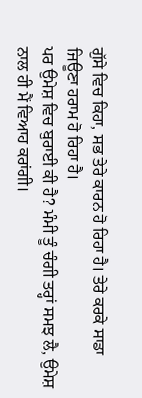ਗੁੱਸੇ ਵਿਚ ਕਿਹਾ, ਸਭ ਤੇਰੇ ਕਾਰਨ ਹੋ ਰਿਹਾ ਹੈ। ਤੇਰੇ ਕਰਕੇ ਸਾਡਾ ਜਿਊਣਾ ਹਰਾਮ ਹੋ ਰਿਹਾ ਹੈ।
ਪਰ ਉਮੇਸ਼ ਵਿਚ ਬੁਰਾਈ ਕੀ ਹੈ? ਮੰਮੀ ਤੂੰ ਚੰਗੀ ਤਰ੍ਹਾਂ ਸਮਝ ਲੈ, ਉਮੇਸ਼ ਨਾਲ ਹੀ ਮੈਂ ਵਿਆਹ ਕਰਾਂਗੀ।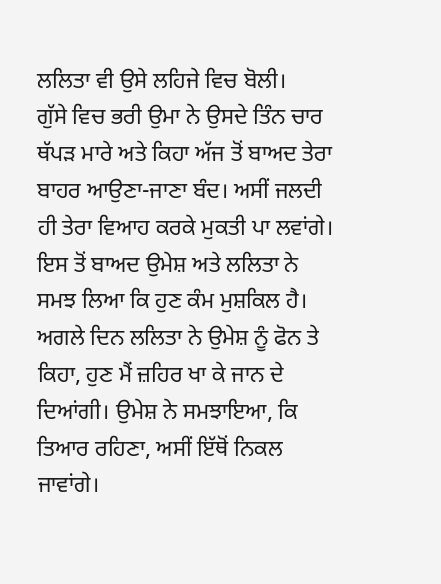ਲਲਿਤਾ ਵੀ ਉਸੇ ਲਹਿਜੇ ਵਿਚ ਬੋਲੀ।
ਗੁੱਸੇ ਵਿਚ ਭਰੀ ਉਮਾ ਨੇ ਉਸਦੇ ਤਿੰਨ ਚਾਰ ਥੱਪੜ ਮਾਰੇ ਅਤੇ ਕਿਹਾ ਅੱਜ ਤੋਂ ਬਾਅਦ ਤੇਰਾ ਬਾਹਰ ਆਉਣਾ-ਜਾਣਾ ਬੰਦ। ਅਸੀਂ ਜਲਦੀ ਹੀ ਤੇਰਾ ਵਿਆਹ ਕਰਕੇ ਮੁਕਤੀ ਪਾ ਲਵਾਂਗੇ। ਇਸ ਤੋਂ ਬਾਅਦ ਉਮੇਸ਼ ਅਤੇ ਲਲਿਤਾ ਨੇ ਸਮਝ ਲਿਆ ਕਿ ਹੁਣ ਕੰਮ ਮੁਸ਼ਕਿਲ ਹੈ। ਅਗਲੇ ਦਿਨ ਲਲਿਤਾ ਨੇ ਉਮੇਸ਼ ਨੂੰ ਫੋਨ ਤੇ ਕਿਹਾ, ਹੁਣ ਮੈਂ ਜ਼ਹਿਰ ਖਾ ਕੇ ਜਾਨ ਦੇ ਦਿਆਂਗੀ। ਉਮੇਸ਼ ਨੇ ਸਮਝਾਇਆ, ਕਿ ਤਿਆਰ ਰਹਿਣਾ, ਅਸੀਂ ਇੱਥੋਂ ਨਿਕਲ ਜਾਵਾਂਗੇ।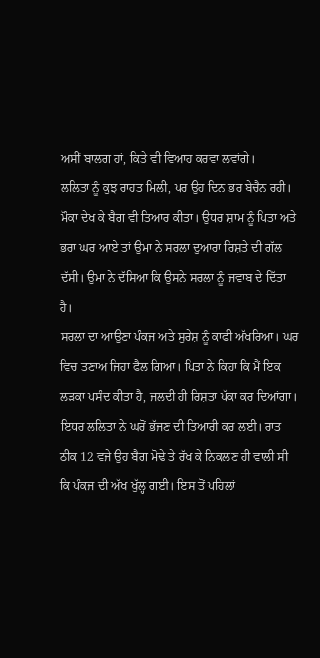ਅਸੀਂ ਬਾਲਗ ਹਾਂ, ਕਿਤੇ ਵੀ ਵਿਆਹ ਕਰਵਾ ਲਵਾਂਗੇ।
ਲਲਿਤਾ ਨੂੰ ਕੁਝ ਰਾਹਤ ਮਿਲੀ, ਪਰ ਉਹ ਦਿਨ ਭਰ ਬੇਚੈਨ ਰਹੀ। ਮੌਕਾ ਦੇਖ ਕੇ ਬੈਗ ਵੀ ਤਿਆਰ ਕੀਤਾ। ਉਧਰ ਸ਼ਾਮ ਨੂੰ ਪਿਤਾ ਅਤੇ ਭਰਾ ਘਰ ਆਏ ਤਾਂ ਉਮਾ ਨੇ ਸਰਲਾ ਦੁਆਰਾ ਰਿਸ਼ਤੇ ਦੀ ਗੱਲ ਦੱਸੀ। ਉਮਾ ਨੇ ਦੱਸਿਆ ਕਿ ਉਸਨੇ ਸਰਲਾ ਨੂੰ ਜਵਾਬ ਦੇ ਦਿੱਤਾ ਹੈ।
ਸਰਲਾ ਦਾ ਆਉਣਾ ਪੰਕਜ ਅਤੇ ਸੁਰੇਸ਼ ਨੂੰ ਕਾਫੀ ਅੱਖਰਿਆ। ਘਰ ਵਿਚ ਤਣਾਅ ਜਿਹਾ ਫੈਲ ਗਿਆ। ਪਿਤਾ ਨੇ ਕਿਹਾ ਕਿ ਮੈਂ ਇਕ ਲੜਕਾ ਪਸੰਦ ਕੀਤਾ ਹੈ, ਜਲਦੀ ਹੀ ਰਿਸ਼ਤਾ ਪੱਕਾ ਕਰ ਦਿਆਂਗਾ। ਇਧਰ ਲਲਿਤਾ ਨੇ ਘਰੋਂ ਭੱਜਣ ਦੀ ਤਿਆਰੀ ਕਰ ਲਈ। ਰਾਤ ਠੀਕ 12 ਵਜੇ ਉਹ ਬੈਗ ਮੋਢੇ ਤੇ ਰੱਖ ਕੇ ਨਿਕਲਣ ਹੀ ਵਾਲੀ ਸੀ ਕਿ ਪੰਕਜ ਦੀ ਅੱਖ ਖੁੱਲ੍ਹ ਗਈ। ਇਸ ਤੋਂ ਪਹਿਲਾਂ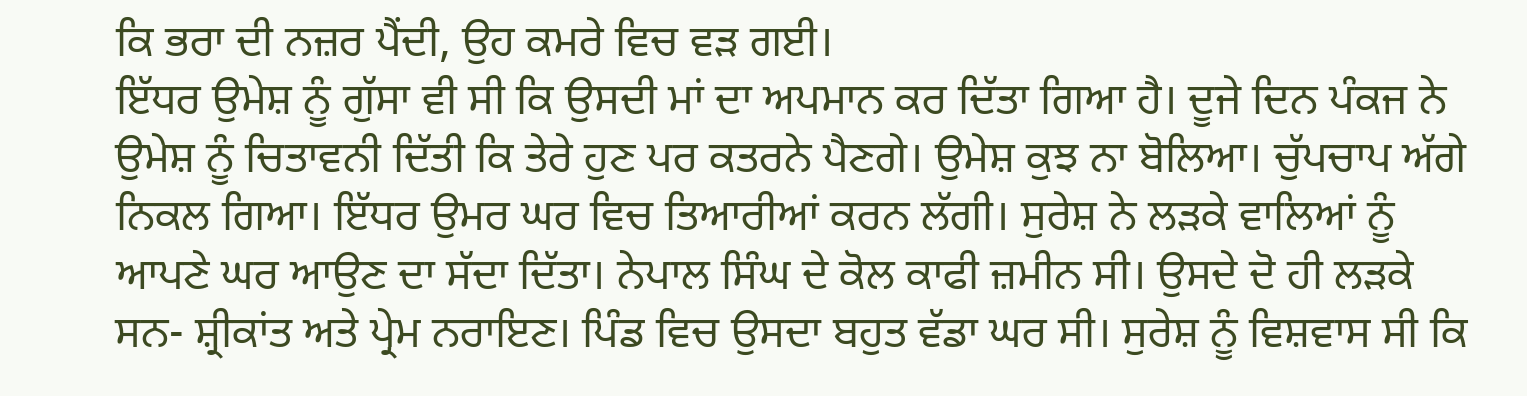ਕਿ ਭਰਾ ਦੀ ਨਜ਼ਰ ਪੈਂਦੀ, ਉਹ ਕਮਰੇ ਵਿਚ ਵੜ ਗਈ।
ਇੱਧਰ ਉਮੇਸ਼ ਨੂੰ ਗੁੱਸਾ ਵੀ ਸੀ ਕਿ ਉਸਦੀ ਮਾਂ ਦਾ ਅਪਮਾਨ ਕਰ ਦਿੱਤਾ ਗਿਆ ਹੈ। ਦੂਜੇ ਦਿਨ ਪੰਕਜ ਨੇ ਉਮੇਸ਼ ਨੂੰ ਚਿਤਾਵਨੀ ਦਿੱਤੀ ਕਿ ਤੇਰੇ ਹੁਣ ਪਰ ਕਤਰਨੇ ਪੈਣਗੇ। ਉਮੇਸ਼ ਕੁਝ ਨਾ ਬੋਲਿਆ। ਚੁੱਪਚਾਪ ਅੱਗੇ ਨਿਕਲ ਗਿਆ। ਇੱਧਰ ਉਮਰ ਘਰ ਵਿਚ ਤਿਆਰੀਆਂ ਕਰਨ ਲੱਗੀ। ਸੁਰੇਸ਼ ਨੇ ਲੜਕੇ ਵਾਲਿਆਂ ਨੂੰ ਆਪਣੇ ਘਰ ਆਉਣ ਦਾ ਸੱਦਾ ਦਿੱਤਾ। ਨੇਪਾਲ ਸਿੰਘ ਦੇ ਕੋਲ ਕਾਫੀ ਜ਼ਮੀਨ ਸੀ। ਉਸਦੇ ਦੋ ਹੀ ਲੜਕੇ ਸਨ- ਸ਼੍ਰੀਕਾਂਤ ਅਤੇ ਪ੍ਰੇਮ ਨਰਾਇਣ। ਪਿੰਡ ਵਿਚ ਉਸਦਾ ਬਹੁਤ ਵੱਡਾ ਘਰ ਸੀ। ਸੁਰੇਸ਼ ਨੂੰ ਵਿਸ਼ਵਾਸ ਸੀ ਕਿ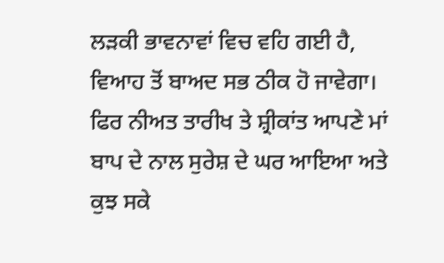ਲੜਕੀ ਭਾਵਨਾਵਾਂ ਵਿਚ ਵਹਿ ਗਈ ਹੈ, ਵਿਆਹ ਤੋਂ ਬਾਅਦ ਸਭ ਠੀਕ ਹੋ ਜਾਵੇਗਾ। ਫਿਰ ਨੀਅਤ ਤਾਰੀਖ ਤੇ ਸ਼੍ਰੀਕਾਂਤ ਆਪਣੇ ਮਾਂ ਬਾਪ ਦੇ ਨਾਲ ਸੁਰੇਸ਼ ਦੇ ਘਰ ਆਇਆ ਅਤੇ ਕੁਝ ਸਕੇ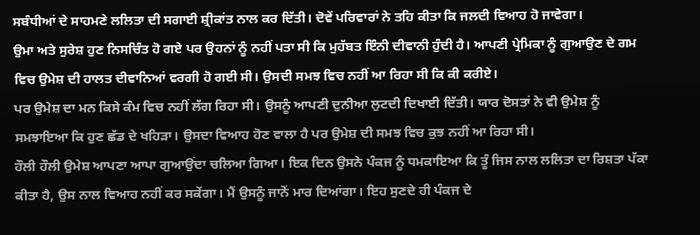ਸਬੰਧੀਆਂ ਦੇ ਸਾਹਮਣੇ ਲਲਿਤਾ ਦੀ ਸਗਾਈ ਸ਼੍ਰੀਕਾਂਤ ਨਾਲ ਕਰ ਦਿੱਤੀ। ਦੋਵੇਂ ਪਰਿਵਾਰਾਂ ਨੇ ਤਹਿ ਕੀਤਾ ਕਿ ਜਲਦੀ ਵਿਆਹ ਹੋ ਜਾਵੇਗਾ।
ਉਮਾ ਅਤੇ ਸੁਰੇਸ਼ ਹੁਣ ਨਿਸਚਿੰਤ ਹੋ ਗਏ ਪਰ ਉਹਨਾਂ ਨੂੰ ਨਹੀਂ ਪਤਾ ਸੀ ਕਿ ਮੁਹੱਬਤ ਇੰਨੀ ਦੀਵਾਨੀ ਹੁੰਦੀ ਹੈ। ਆਪਣੀ ਪ੍ਰੇਮਿਕਾ ਨੂੰ ਗੁਆਉਣ ਦੇ ਗਮ ਵਿਚ ਉਮੇਸ਼ ਦੀ ਹਾਲਤ ਦੀਵਾਨਿਆਂ ਵਰਗੀ ਹੋ ਗਈ ਸੀ। ਉਸਦੀ ਸਮਝ ਵਿਚ ਨਹੀਂ ਆ ਰਿਹਾ ਸੀ ਕਿ ਕੀ ਕਰੀਏ।
ਪਰ ਉਮੇਸ਼ ਦਾ ਮਨ ਕਿਸੇ ਕੰਮ ਵਿਚ ਨਹੀਂ ਲੱਗ ਰਿਹਾ ਸੀ। ਉਸਨੂੰ ਆਪਣੀ ਦੁਨੀਆ ਲੁਟਦੀ ਦਿਖਾਈ ਦਿੱਤੀ। ਯਾਰ ਦੋਸਤਾਂ ਨੇ ਵੀ ਉਮੇਸ਼ ਨੂੰ ਸਮਝਾਇਆ ਕਿ ਹੁਣ ਛੱਡ ਦੇ ਖਹਿੜਾ। ਉਸਦਾ ਵਿਆਹ ਹੋਣ ਵਾਲਾ ਹੈ ਪਰ ਉਮੇਸ਼ ਦੀ ਸਮਝ ਵਿਚ ਕੁਝ ਨਹੀਂ ਆ ਰਿਹਾ ਸੀ।
ਹੌਲੀ ਹੌਲੀ ਉਮੇਸ਼ ਆਪਣਾ ਆਪਾ ਗੁਆਉਂਦਾ ਚਲਿਆ ਗਿਆ। ਇਕ ਦਿਨ ਉਸਨੇ ਪੰਕਜ ਨੂੰ ਧਮਕਾਇਆ ਕਿ ਤੂੰ ਜਿਸ ਨਾਲ ਲਲਿਤਾ ਦਾ ਰਿਸ਼ਤਾ ਪੱਕਾ ਕੀਤਾ ਹੈ, ਉਸ ਨਾਲ ਵਿਆਹ ਨਹੀਂ ਕਰ ਸਕੇਂਗਾ। ਮੈਂ ਉਸਨੂੰ ਜਾਨੋਂ ਮਾਰ ਦਿਆਂਗਾ। ਇਹ ਸੁਣਦੇ ਹੀ ਪੰਕਜ ਦੇ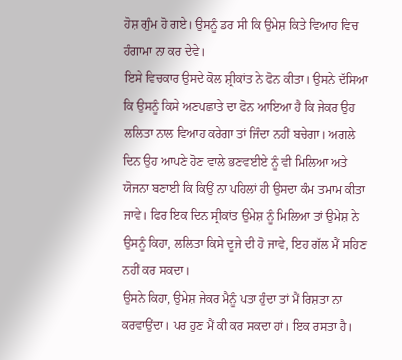ਹੋਸ਼ ਗੁੰਮ ਹੋ ਗਏ। ਉਸਨੂੰ ਡਰ ਸੀ ਕਿ ਉਮੇਸ਼ ਕਿਤੇ ਵਿਆਹ ਵਿਚ ਹੰਗਾਮਾ ਨਾ ਕਰ ਦੇਵੇ।
ਇਸੇ ਵਿਚਕਾਰ ਉਸਦੇ ਕੋਲ ਸ਼੍ਰੀਕਾਂਤ ਨੇ ਫੋਨ ਕੀਤਾ। ਉਸਨੇ ਦੱਸਿਆ ਕਿ ਉਸਨੂੰ ਕਿਸੇ ਅਣਪਛਾਤੇ ਦਾ ਫੋਨ ਆਇਆ ਹੈ ਕਿ ਜੇਕਰ ਉਹ ਲਲਿਤਾ ਨਾਲ ਵਿਆਹ ਕਰੇਗਾ ਤਾਂ ਜਿੰਦਾ ਨਹੀਂ ਬਚੇਗਾ। ਅਗਲੇ ਦਿਨ ਉਹ ਆਪਣੇ ਹੋਣ ਵਾਲੇ ਭਣਵਈਏ ਨੂੰ ਵੀ ਮਿਲਿਆ ਅਤੇ ਯੋਜਨਾ ਬਣਾਈ ਕਿ ਕਿਉਂ ਨਾ ਪਹਿਲਾਂ ਹੀ ਉਸਦਾ ਕੰਮ ਤਮਾਮ ਕੀਤਾ ਜਾਵੇ। ਫਿਰ ਇਕ ਦਿਨ ਸ੍ਰੀਕਾਂਤ ਉਮੇਸ਼ ਨੂੰ ਮਿਲਿਆ ਤਾਂ ਉਮੇਸ਼ ਨੇ ਉਸਨੂੰ ਕਿਹਾ, ਲਲਿਤਾ ਕਿਸੇ ਦੂਜੇ ਦੀ ਹੋ ਜਾਵੇ, ਇਹ ਗੱਲ ਮੈਂ ਸਹਿਣ ਨਹੀਂ ਕਰ ਸਕਦਾ।
ਉਸਨੇ ਕਿਹਾ, ਉਮੇਸ਼ ਜੇਕਰ ਮੈਨੂੰ ਪਤਾ ਹੁੰਦਾ ਤਾਂ ਮੈਂ ਰਿਸ਼ਤਾ ਨਾ ਕਰਵਾਉਂਦਾ। ਪਰ ਹੁਣ ਮੈਂ ਕੀ ਕਰ ਸਕਦਾ ਹਾਂ। ਇਕ ਰਸਤਾ ਹੈ।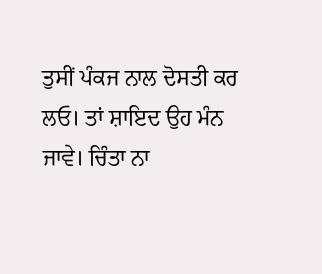ਤੁਸੀਂ ਪੰਕਜ ਨਾਲ ਦੋਸਤੀ ਕਰ ਲਓ। ਤਾਂ ਸ਼ਾਇਦ ਉਹ ਮੰਨ ਜਾਵੇ। ਚਿੰਤਾ ਨਾ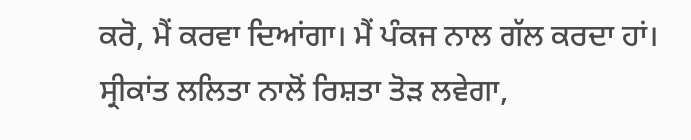ਕਰੋ, ਮੈਂ ਕਰਵਾ ਦਿਆਂਗਾ। ਮੈਂ ਪੰਕਜ ਨਾਲ ਗੱਲ ਕਰਦਾ ਹਾਂ। ਸ੍ਰੀਕਾਂਤ ਲਲਿਤਾ ਨਾਲੋਂ ਰਿਸ਼ਤਾ ਤੋੜ ਲਵੇਗਾ,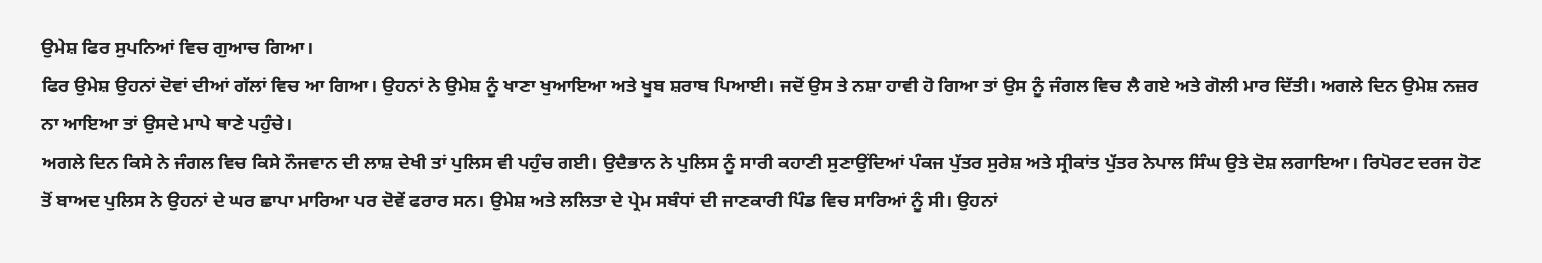ਉਮੇਸ਼ ਫਿਰ ਸੁਪਨਿਆਂ ਵਿਚ ਗੁਆਚ ਗਿਆ।
ਫਿਰ ਉਮੇਸ਼ ਉਹਨਾਂ ਦੋਵਾਂ ਦੀਆਂ ਗੱਲਾਂ ਵਿਚ ਆ ਗਿਆ। ਉਹਨਾਂ ਨੇ ਉਮੇਸ਼ ਨੂੰ ਖਾਣਾ ਖੁਆਇਆ ਅਤੇ ਖੂਬ ਸ਼ਰਾਬ ਪਿਆਈ। ਜਦੋਂ ਉਸ ਤੇ ਨਸ਼ਾ ਹਾਵੀ ਹੋ ਗਿਆ ਤਾਂ ਉਸ ਨੂੰ ਜੰਗਲ ਵਿਚ ਲੈ ਗਏ ਅਤੇ ਗੋਲੀ ਮਾਰ ਦਿੱਤੀ। ਅਗਲੇ ਦਿਨ ਉਮੇਸ਼ ਨਜ਼ਰ ਨਾ ਆਇਆ ਤਾਂ ਉਸਦੇ ਮਾਪੇ ਥਾਣੇ ਪਹੁੰਚੇ।
ਅਗਲੇ ਦਿਨ ਕਿਸੇ ਨੇ ਜੰਗਲ ਵਿਚ ਕਿਸੇ ਨੌਜਵਾਨ ਦੀ ਲਾਸ਼ ਦੇਖੀ ਤਾਂ ਪੁਲਿਸ ਵੀ ਪਹੁੰਚ ਗਈ। ਉਦੈਭਾਨ ਨੇ ਪੁਲਿਸ ਨੂੰ ਸਾਰੀ ਕਹਾਣੀ ਸੁਣਾਉਂਦਿਆਂ ਪੰਕਜ ਪੁੱਤਰ ਸੁਰੇਸ਼ ਅਤੇ ਸ੍ਰੀਕਾਂਤ ਪੁੱਤਰ ਨੇਪਾਲ ਸਿੰਘ ਉਤੇ ਦੋਸ਼ ਲਗਾਇਆ। ਰਿਪੋਰਟ ਦਰਜ ਹੋਣ ਤੋਂ ਬਾਅਦ ਪੁਲਿਸ ਨੇ ਉਹਨਾਂ ਦੇ ਘਰ ਛਾਪਾ ਮਾਰਿਆ ਪਰ ਦੋਵੇਂ ਫਰਾਰ ਸਨ। ਉਮੇਸ਼ ਅਤੇ ਲਲਿਤਾ ਦੇ ਪ੍ਰੇਮ ਸਬੰਧਾਂ ਦੀ ਜਾਣਕਾਰੀ ਪਿੰਡ ਵਿਚ ਸਾਰਿਆਂ ਨੂੰ ਸੀ। ਉਹਨਾਂ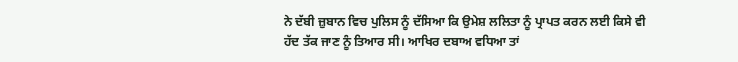ਨੇ ਦੱਬੀ ਜ਼ੁਬਾਨ ਵਿਚ ਪੁਲਿਸ ਨੂੰ ਦੱਸਿਆ ਕਿ ਉਮੇਸ਼ ਲਲਿਤਾ ਨੂੰ ਪ੍ਰਾਪਤ ਕਰਨ ਲਈ ਕਿਸੇ ਵੀ ਹੱਦ ਤੱਕ ਜਾਣ ਨੂੰ ਤਿਆਰ ਸੀ। ਆਖਿਰ ਦਬਾਅ ਵਧਿਆ ਤਾਂ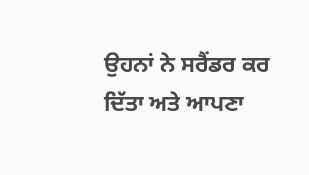ਉਹਨਾਂ ਨੇ ਸਰੈਂਡਰ ਕਰ ਦਿੱਤਾ ਅਤੇ ਆਪਣਾ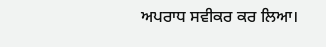ਅਪਰਾਧ ਸਵੀਕਰ ਕਰ ਲਿਆ।